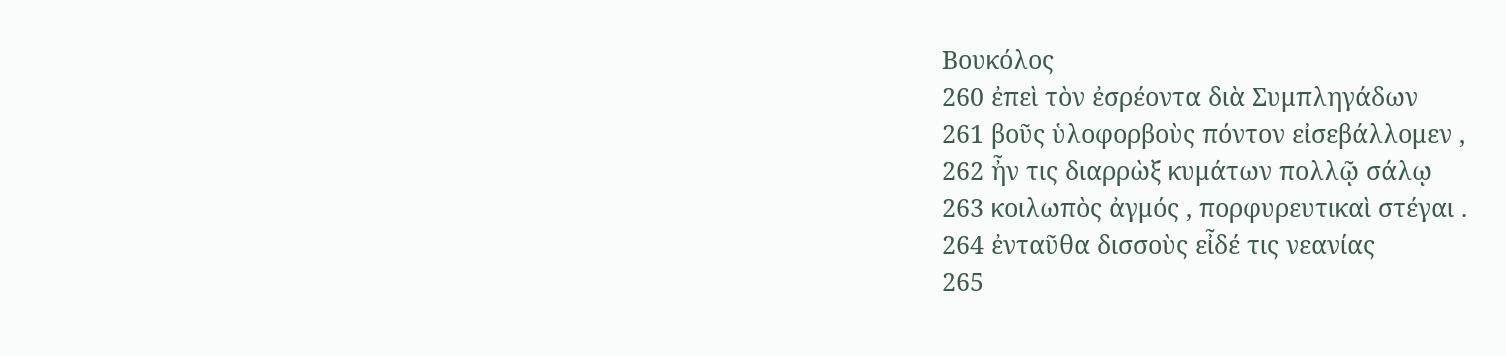Βουκόλος
260 ἐπεὶ τὸν ἐσρέοντα διὰ Συμπληγάδων
261 βοῦς ὑλοφορβοὺς πόντον εἰσεβάλλομεν ,
262 ἦν τις διαρρὼξ κυμάτων πολλῷ σάλῳ
263 κοιλωπὸς ἀγμός , πορφυρευτικαὶ στέγαι .
264 ἐνταῦθα δισσοὺς εἶδέ τις νεανίας
265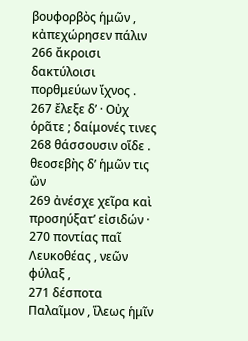βουφορβὸς ἡμῶν , κἀπεχώρησεν πάλιν
266 ἄκροισι δακτύλοισι πορθμεύων ἴχνος .
267 ἔλεξε δ’ · Οὐχ ὁρᾶτε ; δαίμονές τινες
268 θάσσουσιν οἵδε . θεοσεβὴς δ’ ἡμῶν τις ὢν
269 ἀνέσχε χεῖρα καὶ προσηύξατ’ εἰσιδών ·
270 ποντίας παῖ Λευκοθέας , νεῶν φύλαξ ,
271 δέσποτα Παλαῖμον , ἵλεως ἡμῖν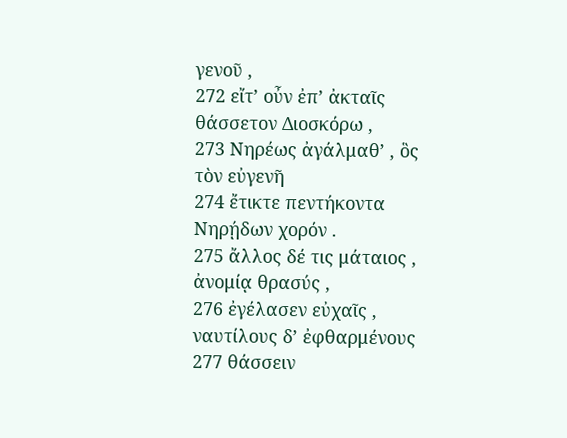γενοῦ ,
272 εἴτ’ οὖν ἐπ’ ἀκταῖς θάσσετον Διοσκόρω ,
273 Νηρέως ἀγάλμαθ’ , ὃς τὸν εὐγενῆ
274 ἔτικτε πεντήκοντα Νηρῄδων χορόν .
275 ἄλλος δέ τις μάταιος , ἀνομίᾳ θρασύς ,
276 ἐγέλασεν εὐχαῖς , ναυτίλους δ’ ἐφθαρμένους
277 θάσσειν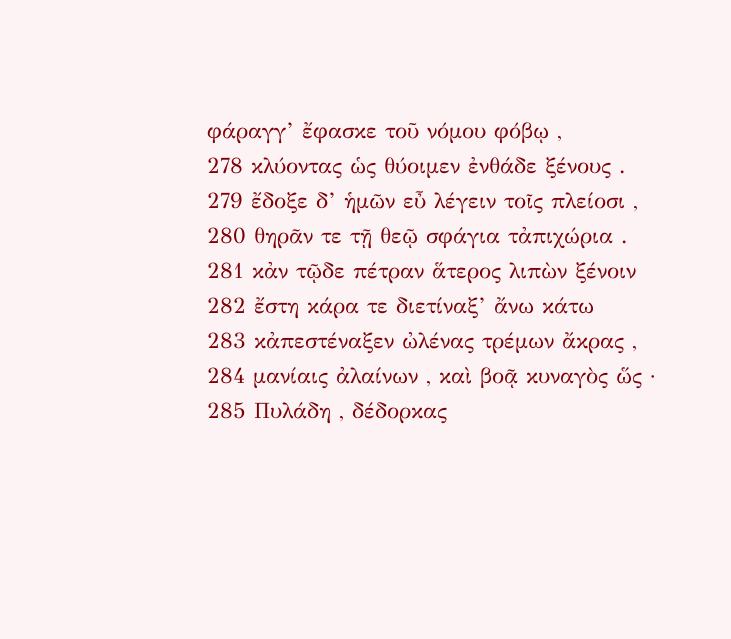φάραγγ’ ἔφασκε τοῦ νόμου φόβῳ ,
278 κλύοντας ὡς θύοιμεν ἐνθάδε ξένους .
279 ἔδοξε δ’ ἡμῶν εὖ λέγειν τοῖς πλείοσι ,
280 θηρᾶν τε τῇ θεῷ σφάγια τἀπιχώρια .
281 κἀν τῷδε πέτραν ἅτερος λιπὼν ξένοιν
282 ἔστη κάρα τε διετίναξ’ ἄνω κάτω
283 κἀπεστέναξεν ὠλένας τρέμων ἄκρας ,
284 μανίαις ἀλαίνων , καὶ βοᾷ κυναγὸς ὥς ·
285 Πυλάδη , δέδορκας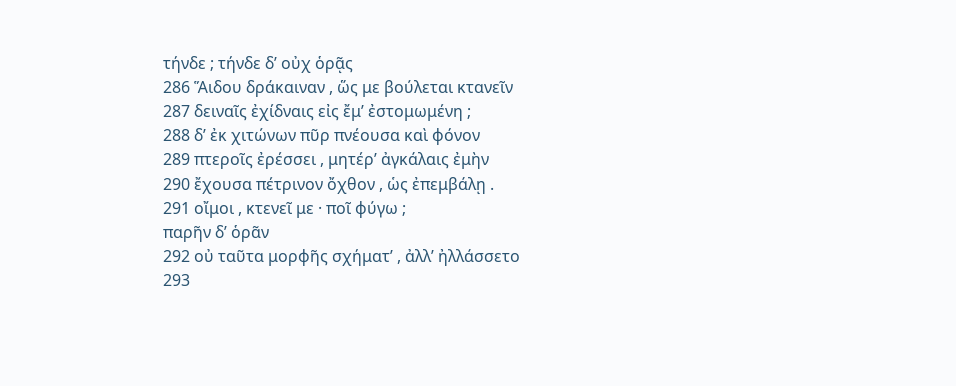τήνδε ; τήνδε δ’ οὐχ ὁρᾷς
286 Ἅιδου δράκαιναν , ὥς με βούλεται κτανεῖν
287 δειναῖς ἐχίδναις εἰς ἔμ’ ἐστομωμένη ;
288 δ’ ἐκ χιτώνων πῦρ πνέουσα καὶ φόνον
289 πτεροῖς ἐρέσσει , μητέρ’ ἀγκάλαις ἐμὴν
290 ἔχουσα πέτρινον ὄχθον , ὡς ἐπεμβάλῃ .
291 οἴμοι , κτενεῖ με · ποῖ φύγω ;
παρῆν δ’ ὁρᾶν
292 οὐ ταῦτα μορφῆς σχήματ’ , ἀλλ’ ἠλλάσσετο
293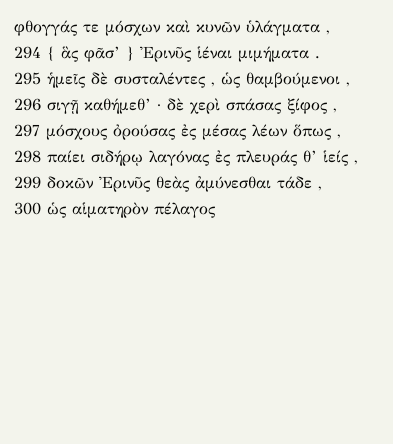φθογγάς τε μόσχων καὶ κυνῶν ὑλάγματα ,
294 { ἃς φᾶσ’ } Ἐρινῦς ἱέναι μιμήματα .
295 ἡμεῖς δὲ συσταλέντες , ὡς θαμβούμενοι ,
296 σιγῇ καθήμεθ’ · δὲ χερὶ σπάσας ξίφος ,
297 μόσχους ὀρούσας ἐς μέσας λέων ὅπως ,
298 παίει σιδήρῳ λαγόνας ἐς πλευράς θ’ ἱείς ,
299 δοκῶν Ἐρινῦς θεὰς ἀμύνεσθαι τάδε ,
300 ὡς αἱματηρὸν πέλαγος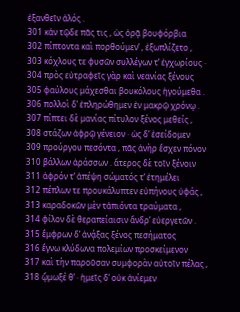ἐξανθεῖν ἁλός .
301 κἀν τῷδε πᾶς τις , ὡς ὁρᾷ βουφόρβια
302 πίπτοντα καὶ πορθούμεν’ , ἐξωπλίζετο ,
303 κόχλους τε φυσῶν συλλέγων τ’ ἐγχωρίους ·
304 πρὸς εὐτραφεῖς γὰρ καὶ νεανίας ξένους
305 φαύλους μάχεσθαι βουκόλους ἡγούμεθα .
306 πολλοὶ δ’ ἐπληρώθημεν ἐν μακρῷ χρόνῳ .
307 πίπτει δὲ μανίας πίτυλον ξένος μεθείς ,
308 στάζων ἀφρῷ γένειον · ὡς δ’ ἐσείδομεν
309 προύργου πεσόντα , πᾶς ἀνὴρ ἔσχεν πόνον
310 βάλλων ἀράσσων . ἅτερος δὲ τοῖν ξένοιν
311 ἀφρόν τ’ ἀπέψη σώματός τ’ ἐτημέλει
312 πέπλων τε προυκάλυπτεν εὐπήνους ὑφάς ,
313 καραδοκῶν μὲν τἀπιόντα τραύματα ,
314 φίλον δὲ θεραπείαισιν ἄνδρ’ εὐεργετῶν .
315 ἔμφρων δ’ ἀνᾴξας ξένος πεσήματος
316 ἔγνω κλύδωνα πολεμίων προσκείμενον
317 καὶ τὴν παροῦσαν συμφορὰν αὐτοῖν πέλας ,
318 ᾤμωξέ θ’ · ἡμεῖς δ’ οὐκ ἀνίεμεν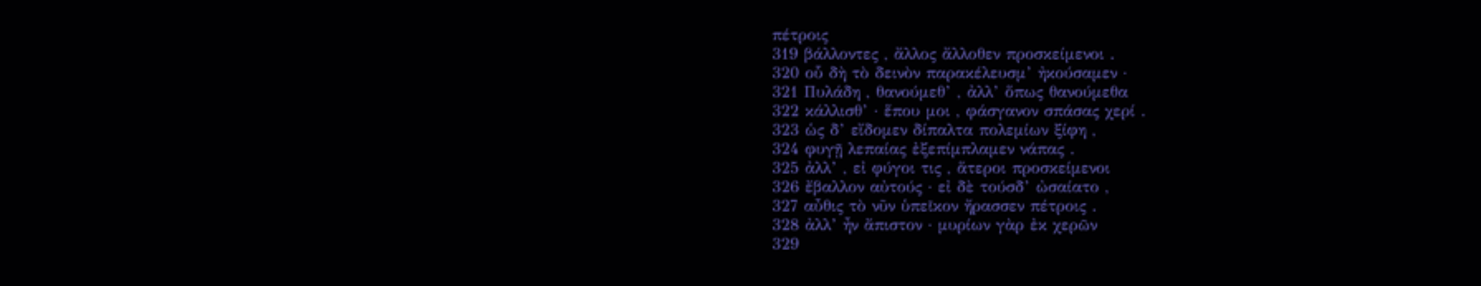πέτροις
319 βάλλοντες , ἄλλος ἄλλοθεν προσκείμενοι .
320 οὗ δὴ τὸ δεινὸν παρακέλευσμ’ ἠκούσαμεν ·
321 Πυλάδη , θανούμεθ’ , ἀλλ’ ὅπως θανούμεθα
322 κάλλισθ’ · ἕπου μοι , φάσγανον σπάσας χερί .
323 ὡς δ’ εἴδομεν δίπαλτα πολεμίων ξίφη ,
324 φυγῇ λεπαίας ἐξεπίμπλαμεν νάπας .
325 ἀλλ’ , εἰ φύγοι τις , ἅτεροι προσκείμενοι
326 ἔβαλλον αὐτούς · εἰ δὲ τούσδ’ ὠσαίατο ,
327 αὖθις τὸ νῦν ὑπεῖκον ἤρασσεν πέτροις .
328 ἀλλ’ ἦν ἄπιστον · μυρίων γὰρ ἐκ χερῶν
329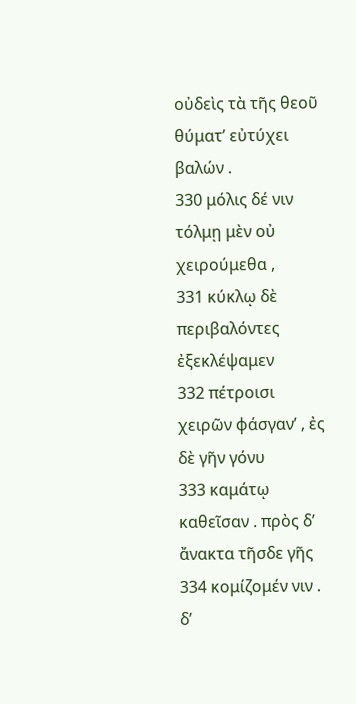οὐδεὶς τὰ τῆς θεοῦ θύματ’ εὐτύχει βαλών .
330 μόλις δέ νιν τόλμῃ μὲν οὐ χειρούμεθα ,
331 κύκλῳ δὲ περιβαλόντες ἐξεκλέψαμεν
332 πέτροισι χειρῶν φάσγαν’ , ἐς δὲ γῆν γόνυ
333 καμάτῳ καθεῖσαν . πρὸς δ’ ἄνακτα τῆσδε γῆς
334 κομίζομέν νιν . δ’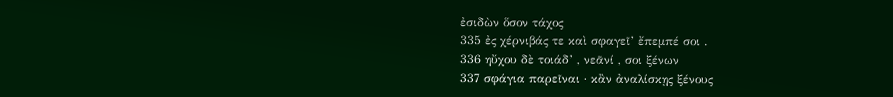ἐσιδὼν ὅσον τάχος
335 ἐς χέρνιβάς τε καὶ σφαγεῖ’ ἔπεμπέ σοι .
336 ηὔχου δὲ τοιάδ’ , νεᾶνί , σοι ξένων
337 σφάγια παρεῖναι · κἂν ἀναλίσκῃς ξένους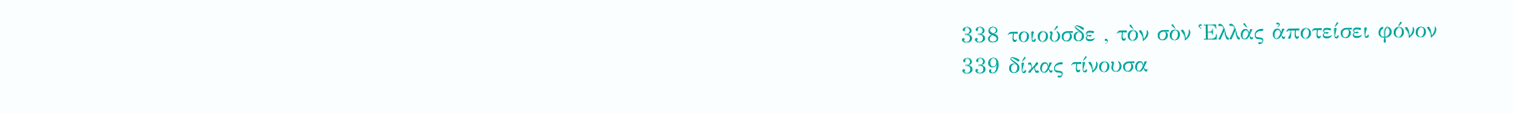338 τοιούσδε , τὸν σὸν Ἑλλὰς ἀποτείσει φόνον
339 δίκας τίνουσα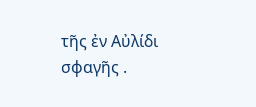τῆς ἐν Αὐλίδι σφαγῆς .